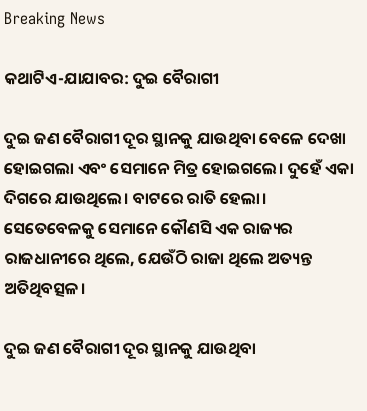Breaking News

କଥାଟିଏ-ଯାଯାବର: ଦୁଇ ବୈରାଗୀ

ଦୁଇ ଜଣ ବୈରାଗୀ ଦୂର ସ୍ଥାନକୁ ଯାଉଥିବା ବେଳେ ଦେଖା ହୋଇଗଲା ଏବଂ ସେମାନେ ମିତ୍ର ହୋଇଗଲେ। ଦୁହେଁ ଏକା‌ ଦିଗରେ ଯାଉଥିଲେ। ବାଟରେ ରାତି ହେଲା। ସେତେବେଳକୁ ସେମାନେ କୌଣସି ଏକ ରାଜ୍ୟର ରାଜଧାନୀରେ ଥିଲେ, ଯେଉଁଠି ରାଜା ଥିଲେ ଅତ୍ୟନ୍ତ ଅତିଥିବତ୍ସଳ।

ଦୁଇ ଜଣ ବୈରାଗୀ ଦୂର ସ୍ଥାନକୁ ଯାଉଥିବା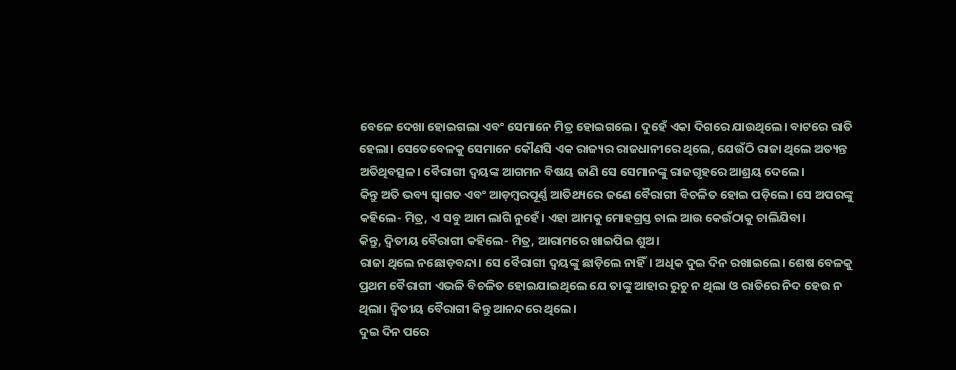ବେଳେ ଦେଖା ହୋଇଗଲା ଏବଂ ସେମାନେ ମିତ୍ର ହୋଇଗଲେ। ଦୁହେଁ ଏକା‌ ଦିଗରେ ଯାଉଥିଲେ। ବାଟରେ ରାତି ହେଲା। ସେତେବେଳକୁ ସେମାନେ କୌଣସି ଏକ ରାଜ୍ୟର ରାଜଧାନୀରେ ଥିଲେ, ଯେଉଁଠି ରାଜା ଥିଲେ ଅତ୍ୟନ୍ତ ଅତିଥିବତ୍ସଳ। ବୈରାଗୀ ଦ୍ବୟଙ୍କ ଆଗମନ ବିଷୟ ଜାଣି ସେ ସେମାନଙ୍କୁ ରାଜଗୃହରେ ଆଶ୍ରୟ ଦେଲେ।
କିନ୍ତୁ ଅତି ଭବ୍ୟ ସ୍ବାଗତ ଏବଂ ଆଡ଼ମ୍ବରପୂର୍ଣ୍ଣ ଆତିଥ୍ୟରେ ଜଣେ ବୈରାଗୀ ବିଚଳିତ ହୋଇ ପଡ଼ିଲେ। ସେ ଅପରଙ୍କୁ କହିଲେ- ମିତ୍ର, ଏ ସବୁ ଆମ ଲାଗି ନୁହେଁ। ଏହା ଆମକୁ ମୋହଗ୍ରସ୍ତ ଚାଲ ଆଉ କେଉଁଠାକୁ ଚାଲିଯିବା।
କିନ୍ତୁ, ଦ୍ବିତୀୟ ବୈରାଗୀ କହିଲେ- ମିତ୍ର, ଆରାମରେ ଖାଇପିଇ ଶୁଅ।
ରାଜା ଥିଲେ ନଛୋଡ଼ବନ୍ଦା। ସେ ବୈରାଗୀ ଦ୍ବୟଙ୍କୁ ଛାଡ଼ିଲେ ନାହିଁ। ଅଧିକ ଦୁଇ ଦିନ ରଖାଇଲେ। ଶେଷ ବେଳକୁ ପ୍ରଥମ ବୈରାଗୀ ଏଭଳି ବିଚଳିତ ହୋଇଯାଇଥିଲେ ଯେ ତାଙ୍କୁ ଆହାର ରୁଚୁ ନ ଥିଲା ଓ ରାତିରେ ନିଦ ହେଉ ନ ଥିଲା। ଦ୍ବିତୀୟ ବୈରାଗୀ କିନ୍ତୁ ଆନନ୍ଦରେ ଥିଲେ।
ଦୁଇ ଦିନ ପରେ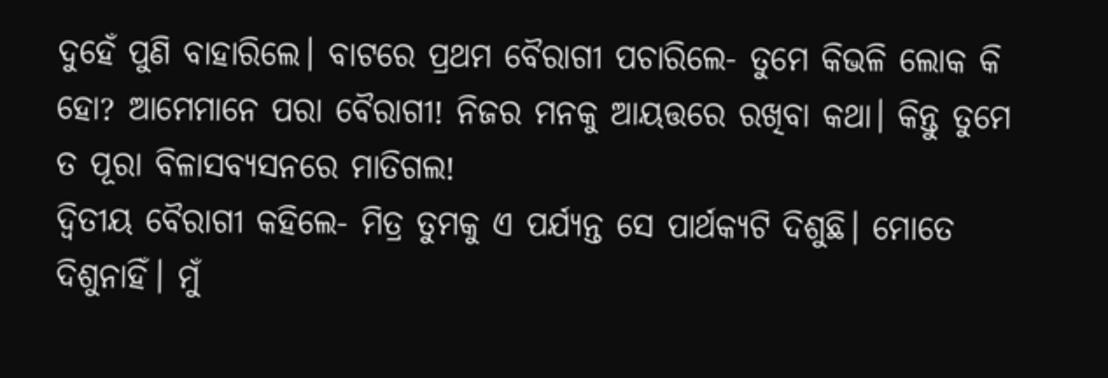ଦୁହେଁ ପୁଣି ବାହାରିଲେ। ବାଟରେ ପ୍ରଥମ ବୈରାଗୀ ପଚାରିଲେ- ତୁମେ କିଭଳି ଲୋକ କି ହୋ? ଆମେମାନେ ପରା ବୈରାଗୀ! ନିଜର ମନକୁ ଆୟତ୍ତରେ ରଖିବା କଥା। କିନ୍ତୁ ତୁମେ ତ ପୂରା ବିଳାସବ୍ୟସନରେ ମାତିଗଲ!
ଦ୍ବିତୀୟ ବୈରାଗୀ କହିଲେ- ମିତ୍ର ତୁମକୁ ଏ ପର୍ଯ୍ୟନ୍ତ ସେ ପାର୍ଥକ୍ୟଟି ଦିଶୁଛି। ମୋତେ ଦିଶୁନାହିଁ। ମୁଁ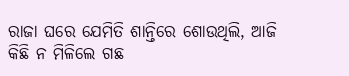ରାଜା ଘରେ ଯେମିତି ଶାନ୍ତିରେ ଶୋଉଥିଲି, ଆଜି କିଛି ନ ମିଳିଲେ ଗଛ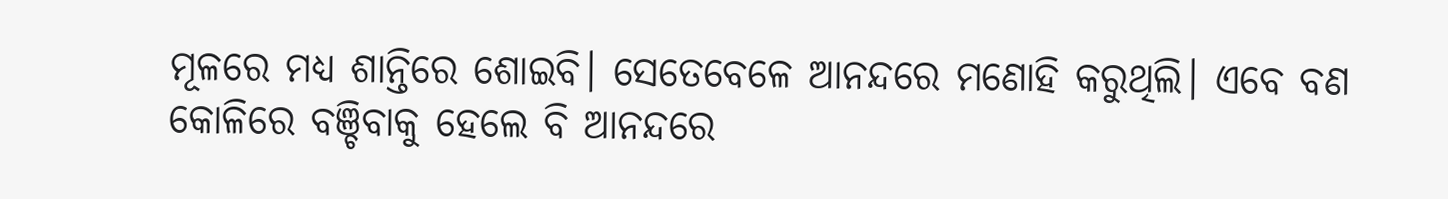ମୂଳରେ ମଧ୍ୟ ଶାନ୍ତିରେ ଶୋଇବି। ସେତେବେଳେ ଆନନ୍ଦରେ ମଣୋହି କରୁଥିଲି। ଏବେ ବଣ କୋଳିରେ ବଞ୍ଚିବାକୁ ହେଲେ ବି ଆନନ୍ଦରେ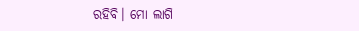ରହିବି। ମୋ ଲାଗି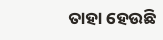ତାହା ହେଉଛି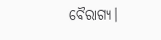ବୈରାଗ୍ୟ।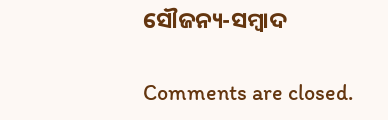ସୌଜନ୍ୟ-ସମ୍ୱାଦ

Comments are closed.